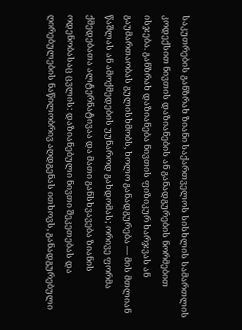საკუთრების განზრახ ზიანი საქართველოს სისხლის სამართლის კოდექსით ნივთის დაზიანების ან განადგურების ნორმებით ისჯება. განზრახ დაზიანება ნივთის ფიზიკურ ხარჯვას ან გაუმართაობას გულისხმობს, ხოლო განადგურება — მის მთლიან წაშლას ან ამოქმედების უუნაროდ გახდომას; ორივე ფორმა ქმედებათა ალტერნატივაა და მათი განსხვავება ზიანის ოდენობასაც ცვლის: დაზიანებული ნივთი შეკეთებას და ღირებულების ნაწილობრივ აღდგენას ითხოვს, განადგურებული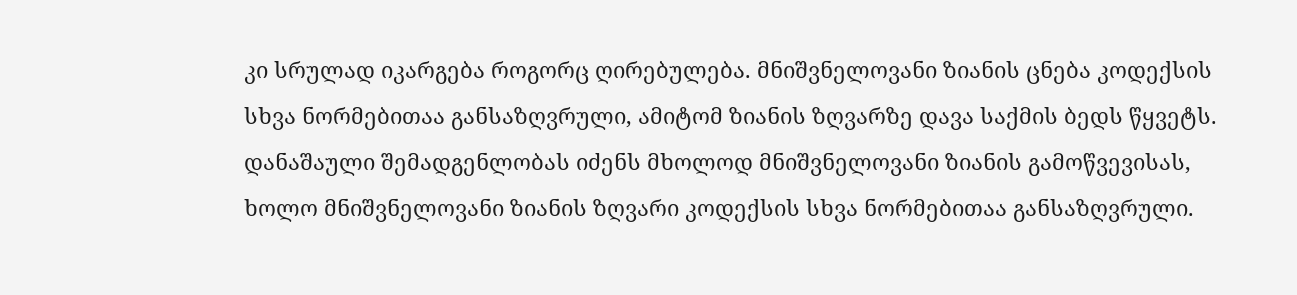კი სრულად იკარგება როგორც ღირებულება. მნიშვნელოვანი ზიანის ცნება კოდექსის სხვა ნორმებითაა განსაზღვრული, ამიტომ ზიანის ზღვარზე დავა საქმის ბედს წყვეტს. დანაშაული შემადგენლობას იძენს მხოლოდ მნიშვნელოვანი ზიანის გამოწვევისას, ხოლო მნიშვნელოვანი ზიანის ზღვარი კოდექსის სხვა ნორმებითაა განსაზღვრული.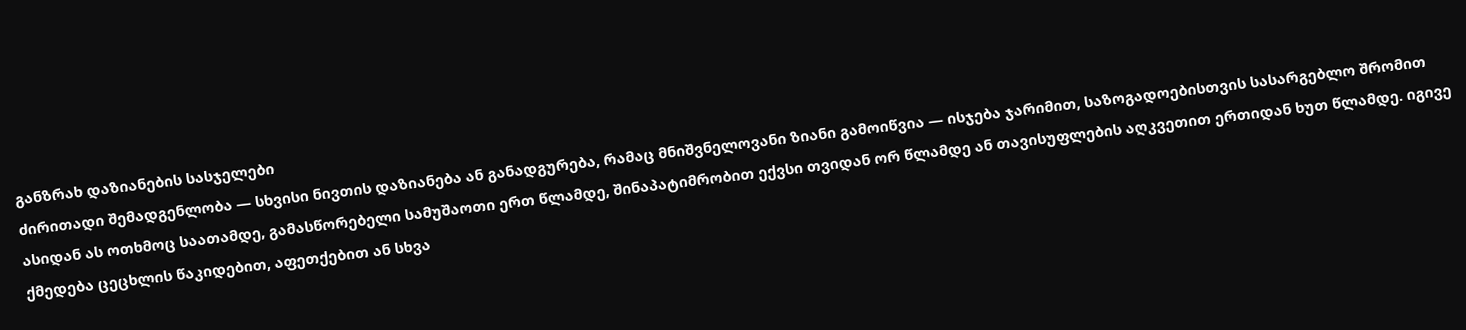განზრახ დაზიანების სასჯელები
ძირითადი შემადგენლობა — სხვისი ნივთის დაზიანება ან განადგურება, რამაც მნიშვნელოვანი ზიანი გამოიწვია — ისჯება ჯარიმით, საზოგადოებისთვის სასარგებლო შრომით ასიდან ას ოთხმოც საათამდე, გამასწორებელი სამუშაოთი ერთ წლამდე, შინაპატიმრობით ექვსი თვიდან ორ წლამდე ან თავისუფლების აღკვეთით ერთიდან ხუთ წლამდე. იგივე ქმედება ცეცხლის წაკიდებით, აფეთქებით ან სხვა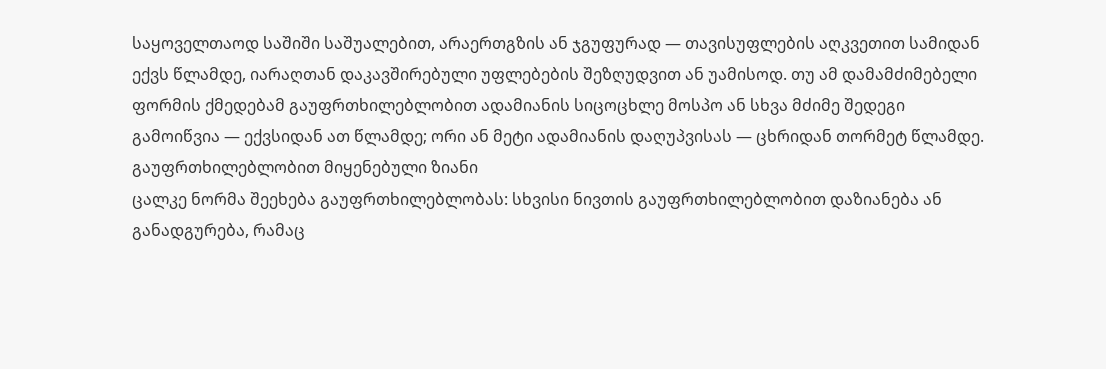საყოველთაოდ საშიში საშუალებით, არაერთგზის ან ჯგუფურად — თავისუფლების აღკვეთით სამიდან ექვს წლამდე, იარაღთან დაკავშირებული უფლებების შეზღუდვით ან უამისოდ. თუ ამ დამამძიმებელი ფორმის ქმედებამ გაუფრთხილებლობით ადამიანის სიცოცხლე მოსპო ან სხვა მძიმე შედეგი გამოიწვია — ექვსიდან ათ წლამდე; ორი ან მეტი ადამიანის დაღუპვისას — ცხრიდან თორმეტ წლამდე.
გაუფრთხილებლობით მიყენებული ზიანი
ცალკე ნორმა შეეხება გაუფრთხილებლობას: სხვისი ნივთის გაუფრთხილებლობით დაზიანება ან განადგურება, რამაც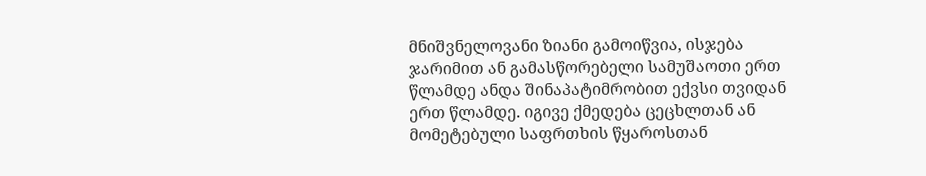მნიშვნელოვანი ზიანი გამოიწვია, ისჯება ჯარიმით ან გამასწორებელი სამუშაოთი ერთ წლამდე ანდა შინაპატიმრობით ექვსი თვიდან ერთ წლამდე. იგივე ქმედება ცეცხლთან ან მომეტებული საფრთხის წყაროსთან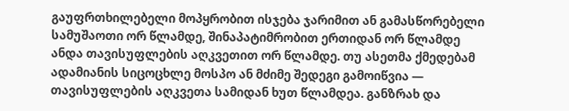გაუფრთხილებელი მოპყრობით ისჯება ჯარიმით ან გამასწორებელი სამუშაოთი ორ წლამდე, შინაპატიმრობით ერთიდან ორ წლამდე ანდა თავისუფლების აღკვეთით ორ წლამდე. თუ ასეთმა ქმედებამ ადამიანის სიცოცხლე მოსპო ან მძიმე შედეგი გამოიწვია — თავისუფლების აღკვეთა სამიდან ხუთ წლამდეა. განზრახ და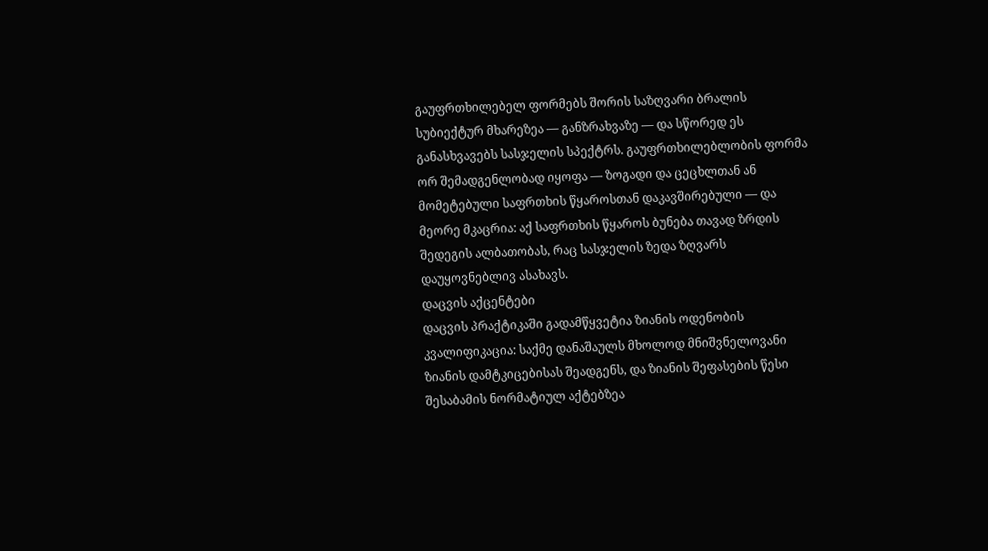გაუფრთხილებელ ფორმებს შორის საზღვარი ბრალის სუბიექტურ მხარეზეა — განზრახვაზე — და სწორედ ეს განასხვავებს სასჯელის სპექტრს. გაუფრთხილებლობის ფორმა ორ შემადგენლობად იყოფა — ზოგადი და ცეცხლთან ან მომეტებული საფრთხის წყაროსთან დაკავშირებული — და მეორე მკაცრია: აქ საფრთხის წყაროს ბუნება თავად ზრდის შედეგის ალბათობას, რაც სასჯელის ზედა ზღვარს დაუყოვნებლივ ასახავს.
დაცვის აქცენტები
დაცვის პრაქტიკაში გადამწყვეტია ზიანის ოდენობის კვალიფიკაცია: საქმე დანაშაულს მხოლოდ მნიშვნელოვანი ზიანის დამტკიცებისას შეადგენს, და ზიანის შეფასების წესი შესაბამის ნორმატიულ აქტებზეა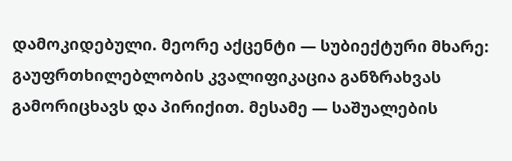დამოკიდებული. მეორე აქცენტი — სუბიექტური მხარე: გაუფრთხილებლობის კვალიფიკაცია განზრახვას გამორიცხავს და პირიქით. მესამე — საშუალების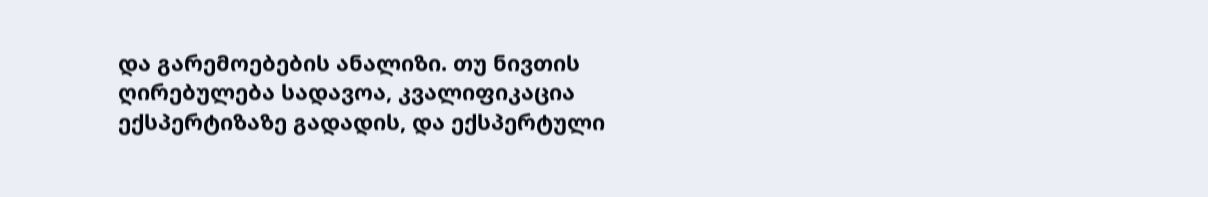და გარემოებების ანალიზი. თუ ნივთის ღირებულება სადავოა, კვალიფიკაცია ექსპერტიზაზე გადადის, და ექსპერტული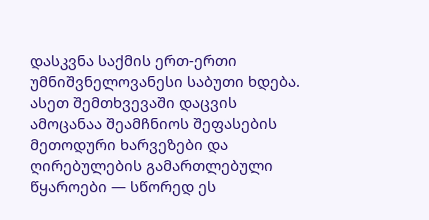დასკვნა საქმის ერთ-ერთი უმნიშვნელოვანესი საბუთი ხდება. ასეთ შემთხვევაში დაცვის ამოცანაა შეამჩნიოს შეფასების მეთოდური ხარვეზები და ღირებულების გამართლებული წყაროები — სწორედ ეს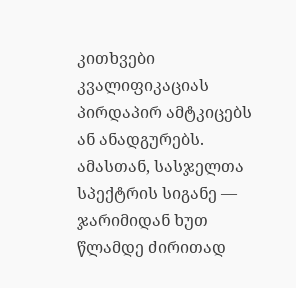კითხვები კვალიფიკაციას პირდაპირ ამტკიცებს ან ანადგურებს. ამასთან, სასჯელთა სპექტრის სიგანე — ჯარიმიდან ხუთ წლამდე ძირითად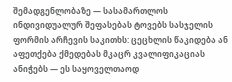შემადგენლობაზე — სასამართლოს ინდივიდუალურ შეფასებას ტოვებს სასჯელის ფორმის არჩევის საკითხს: ცეცხლის წაკიდება ან აფეთქება ქმედებას მკაცრ კვალიფიკაციას ანიჭებს — ეს საყოველთაოდ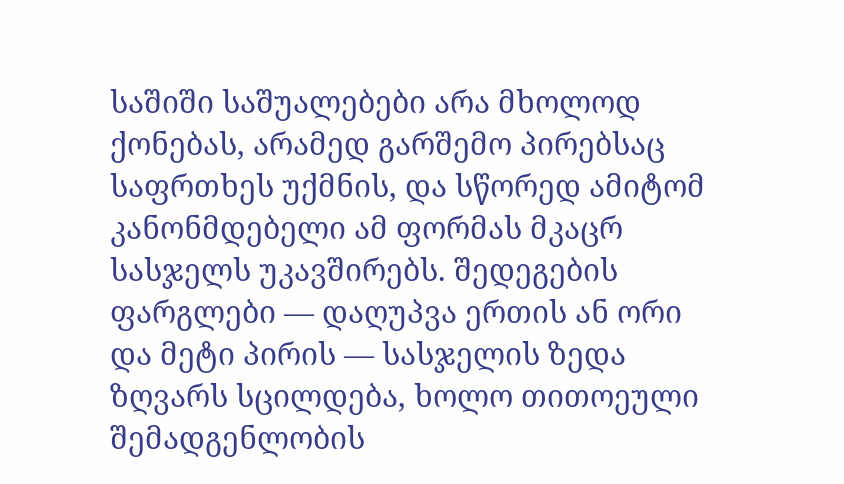საშიში საშუალებები არა მხოლოდ ქონებას, არამედ გარშემო პირებსაც საფრთხეს უქმნის, და სწორედ ამიტომ კანონმდებელი ამ ფორმას მკაცრ სასჯელს უკავშირებს. შედეგების ფარგლები — დაღუპვა ერთის ან ორი და მეტი პირის — სასჯელის ზედა ზღვარს სცილდება, ხოლო თითოეული შემადგენლობის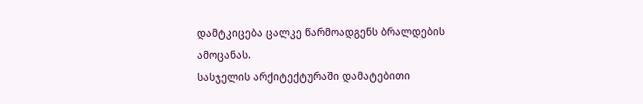დამტკიცება ცალკე წარმოადგენს ბრალდების ამოცანას.
სასჯელის არქიტექტურაში დამატებითი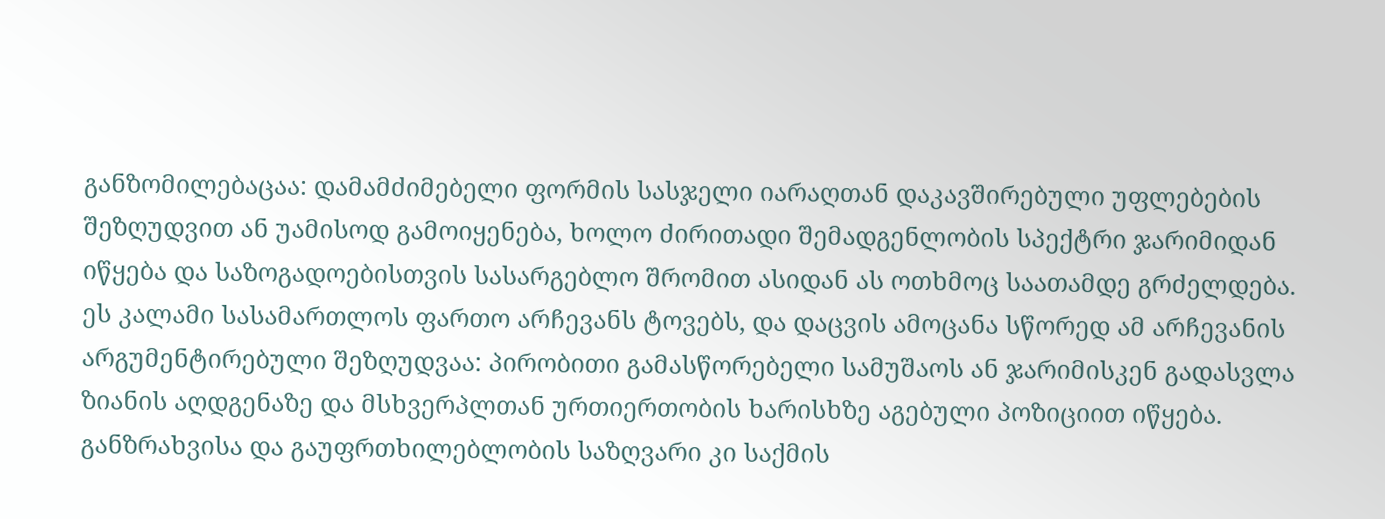განზომილებაცაა: დამამძიმებელი ფორმის სასჯელი იარაღთან დაკავშირებული უფლებების შეზღუდვით ან უამისოდ გამოიყენება, ხოლო ძირითადი შემადგენლობის სპექტრი ჯარიმიდან იწყება და საზოგადოებისთვის სასარგებლო შრომით ასიდან ას ოთხმოც საათამდე გრძელდება. ეს კალამი სასამართლოს ფართო არჩევანს ტოვებს, და დაცვის ამოცანა სწორედ ამ არჩევანის არგუმენტირებული შეზღუდვაა: პირობითი გამასწორებელი სამუშაოს ან ჯარიმისკენ გადასვლა ზიანის აღდგენაზე და მსხვერპლთან ურთიერთობის ხარისხზე აგებული პოზიციით იწყება. განზრახვისა და გაუფრთხილებლობის საზღვარი კი საქმის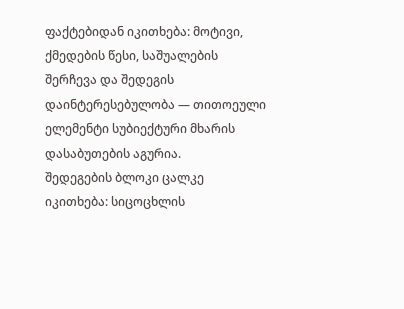ფაქტებიდან იკითხება: მოტივი, ქმედების წესი, საშუალების შერჩევა და შედეგის დაინტერესებულობა — თითოეული ელემენტი სუბიექტური მხარის დასაბუთების აგურია.
შედეგების ბლოკი ცალკე იკითხება: სიცოცხლის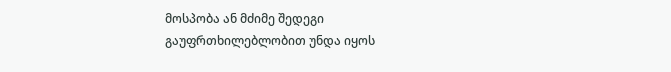მოსპობა ან მძიმე შედეგი გაუფრთხილებლობით უნდა იყოს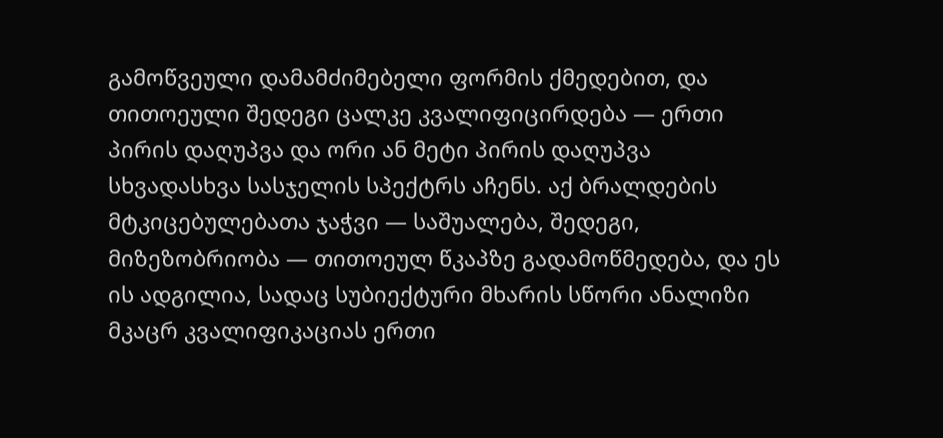გამოწვეული დამამძიმებელი ფორმის ქმედებით, და თითოეული შედეგი ცალკე კვალიფიცირდება — ერთი პირის დაღუპვა და ორი ან მეტი პირის დაღუპვა სხვადასხვა სასჯელის სპექტრს აჩენს. აქ ბრალდების მტკიცებულებათა ჯაჭვი — საშუალება, შედეგი, მიზეზობრიობა — თითოეულ წკაპზე გადამოწმედება, და ეს ის ადგილია, სადაც სუბიექტური მხარის სწორი ანალიზი მკაცრ კვალიფიკაციას ერთი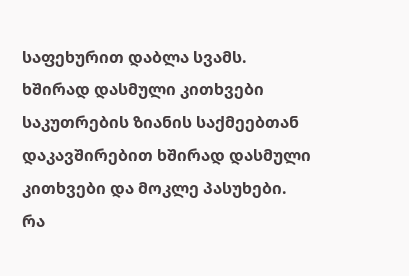საფეხურით დაბლა სვამს.
ხშირად დასმული კითხვები
საკუთრების ზიანის საქმეებთან დაკავშირებით ხშირად დასმული კითხვები და მოკლე პასუხები.
რა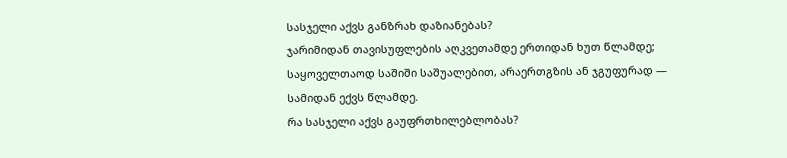სასჯელი აქვს განზრახ დაზიანებას?
ჯარიმიდან თავისუფლების აღკვეთამდე ერთიდან ხუთ წლამდე; საყოველთაოდ საშიში საშუალებით, არაერთგზის ან ჯგუფურად — სამიდან ექვს წლამდე.
რა სასჯელი აქვს გაუფრთხილებლობას?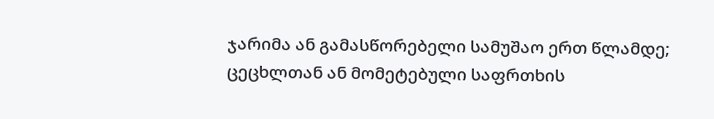ჯარიმა ან გამასწორებელი სამუშაო ერთ წლამდე; ცეცხლთან ან მომეტებული საფრთხის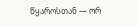წყაროსთან — ორ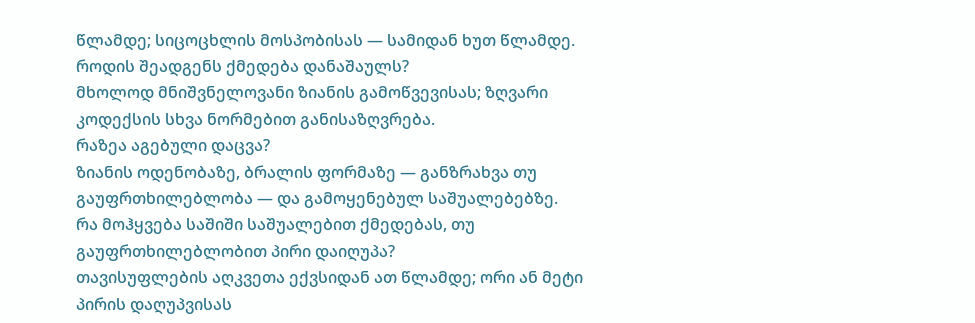წლამდე; სიცოცხლის მოსპობისას — სამიდან ხუთ წლამდე.
როდის შეადგენს ქმედება დანაშაულს?
მხოლოდ მნიშვნელოვანი ზიანის გამოწვევისას; ზღვარი კოდექსის სხვა ნორმებით განისაზღვრება.
რაზეა აგებული დაცვა?
ზიანის ოდენობაზე, ბრალის ფორმაზე — განზრახვა თუ გაუფრთხილებლობა — და გამოყენებულ საშუალებებზე.
რა მოჰყვება საშიში საშუალებით ქმედებას, თუ გაუფრთხილებლობით პირი დაიღუპა?
თავისუფლების აღკვეთა ექვსიდან ათ წლამდე; ორი ან მეტი პირის დაღუპვისას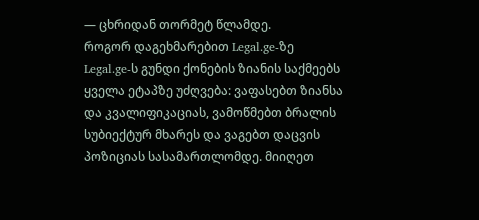— ცხრიდან თორმეტ წლამდე.
როგორ დაგეხმარებით Legal.ge-ზე
Legal.ge-ს გუნდი ქონების ზიანის საქმეებს ყველა ეტაპზე უძღვება: ვაფასებთ ზიანსა და კვალიფიკაციას, ვამოწმებთ ბრალის სუბიექტურ მხარეს და ვაგებთ დაცვის პოზიციას სასამართლომდე. მიიღეთ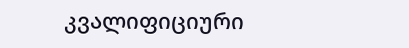კვალიფიციური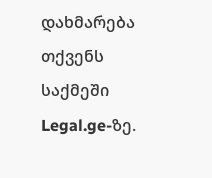დახმარება თქვენს საქმეში Legal.ge-ზე.